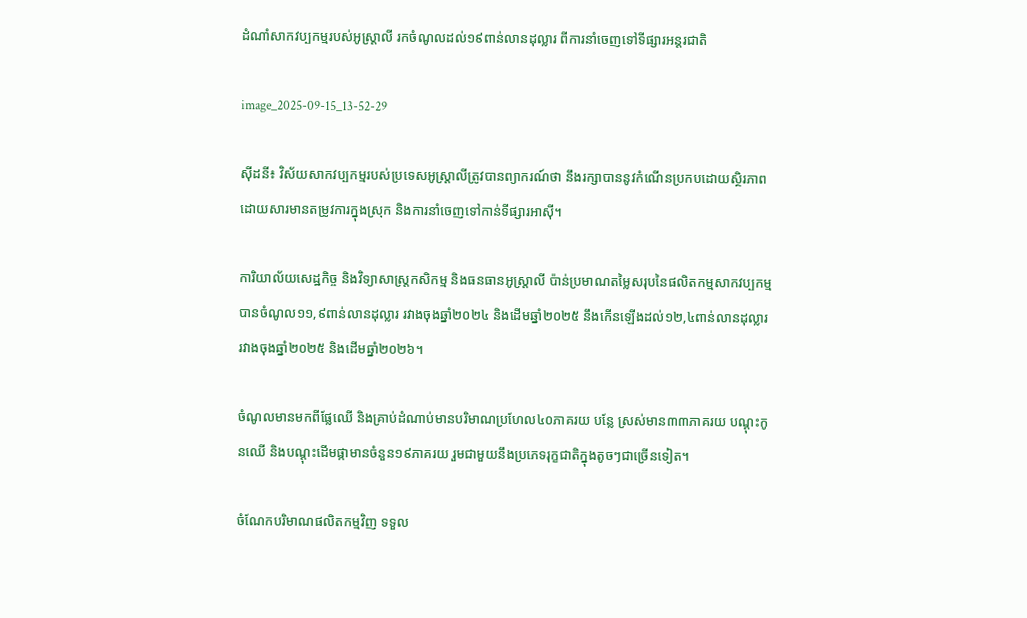ដំណាំសាកវប្បកម្មរបស់អូស្ត្រាលី រកចំណូលដល់១៩ពាន់លានដុល្លារ ពីការនាំចេញទៅទីផ្សារអន្តរជាតិ

image_2025-09-15_13-52-29

ស៊ីដនី៖ វិស័យសាកវប្បកម្មរបស់ប្រទេសអូស្ត្រាលីត្រូវបានព្យាករណ៍ថា នឹងរក្សាបាននូវកំណើនប្រកបដោយស្ថិរភាព ដោយសារមានតម្រូវការក្នុងស្រុក និងការនាំចេញទៅកាន់ទីផ្សារអាស៊ី។

ការិយាល័យសេដ្ឋកិច្ច និងវិទ្យាសាស្ត្រកសិកម្ម និងធនធានអូស្ត្រាលី ប៉ាន់ប្រមាណតម្លៃសរុបនៃផលិតកម្មសាកវប្បកម្ម បានចំណូល១១,៩ពាន់លានដុល្លារ រវាងចុងឆ្នាំ២០២៤ និងដើមឆ្នាំ២០២៥ នឹងកើនឡើងដល់១២,៤ពាន់លានដុល្លារ រវាងចុងឆ្នាំ២០២៥ និងដើមឆ្នាំ២០២៦។

ចំណូលមានមកពីផ្លែឈើ និងគ្រាប់ដំណាប់មានបរិមាណប្រហែល៤០ភាគរយ បន្លែ ស្រស់មាន៣៣ភាគរយ បណ្តុះកូនឈើ និងបណ្តុះដើមផ្កាមានចំនួន១៩ភាគរយ រួមជាមួយនឹងប្រភេទរុក្ខជាតិក្នុងតូចៗជាច្រើនទៀត។

ចំណែកបរិមាណផលិតកម្មវិញ ទទួល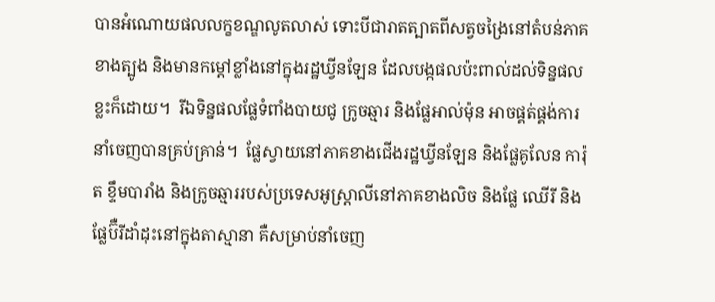បានអំណោយផលលក្ខខណ្ឌលូតលាស់ ទោះបីជារាតត្បាតពីសត្វចង្រៃនៅតំបន់ភាគខាងត្បូង និងមានកម្ដៅខ្លាំងនៅក្នុងរដ្ឋឃ្វីនឡែន ដែលបង្កផលប៉ះពាល់ដល់ទិន្នផលខ្លះក៏ដោយ។  រីឯទិន្នផលផ្លែទំពាំងបាយជូ ក្រូចឆ្មារ និងផ្លែអាល់ម៉ុន អាចផ្គត់ផ្គង់ការនាំចេញបានគ្រប់គ្រាន់។  ផ្លែស្វាយនៅភាគខាងជើងរដ្ឋឃ្វីនឡែន និងផ្លែគូលែន ការ៉ុត ខ្ទឹមបារាំង និងក្រូចឆ្មាររបស់ប្រទេសអូស្ត្រាលីនៅភាគខាងលិច និងផ្លែ ឈើរី និងផ្លែប៊ឺរីដាំដុះនៅក្នុងតាស្មានា គឺសម្រាប់នាំចេញ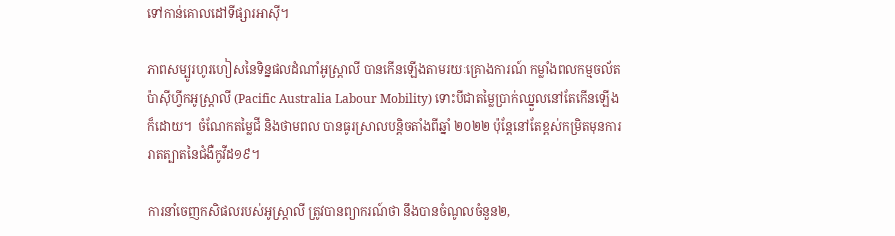ទៅកាន់គោលដៅទីផ្សារអាស៊ី។

ភាពសម្បូរហូរហៀសនៃទិន្នផលដំណាំអូស្ត្រាលី បានកើនឡើងតាមរយៈគ្រោងការណ៍ កម្លាំងពលកម្មចល័តប៉ាស៊ីហ្វីកអូស្ត្រាលី (Pacific Australia Labour Mobility) ទោះបីជាតម្លៃប្រាក់ឈ្នួលនៅតែកើនឡើងក៏ដោយ។  ចំណែកតម្លៃជី និងថាមពល បានធូរស្រាលបន្តិចតាំងពីឆ្នាំ ២០២២ ប៉ុន្តែនៅតែខ្ពស់កម្រិតមុនការរាតត្បាតនៃជំងឺកូវីដ១៩។

ការនាំចេញកសិផលរបស់អូស្ត្រាលី ត្រូវបានព្យាករណ៍ថា នឹងបានចំណូលចំនួន២,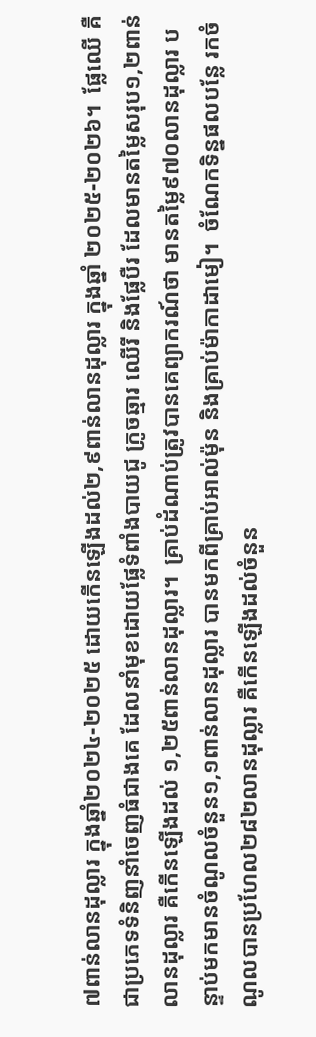៧ពាន់លានដុល្លារ ក្នុងឆ្នាំ២០២៤-២០២៥ ដោយកើនឡើងដល់២,៩ពាន់លានដុល្លារ ក្នុងឆ្នាំ ២០២៥-២០២៦។  ផ្លែឈើ គឺជាប្រភេទទំនិញនាំចេញធំជាងគេ ដែលនាំមុខដោយផ្លែទំពាំងបាយជូ ក្រូចឆ្មារ ឈើរី និងផ្លែបឺរ ដែលមានតម្លៃសរុប១,២ពាន់លានដុល្លារ គឺកើនឡើងដល់ ១,២៥ពាន់លានដុល្លារ។  គ្រាប់ដំណាប់ត្រូវបានគេព្យាករណ៍ថា មានតម្លៃ៩៧០លានដុល្លារ បន្ទាប់មកមានចំណូលចំនួន១,១ពាន់លានដុល្លារ បានមកពីគ្រាប់អាល់ម៉ុន និងគ្រាប់ម៉ាកាដាមៀ។  ចំណែកទិន្នផលបន្លែ រកចំណូលបានប្រហែល២៨២លានដុល្លារ គឺកើនឡើងដល់ចំនួន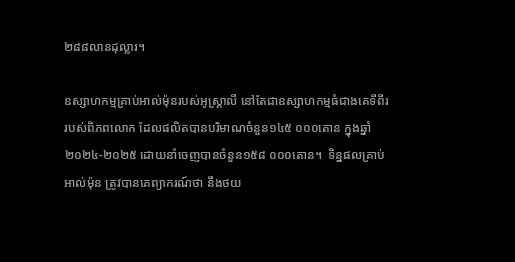២៨៨លានដុល្លារ។

ឧស្សាហកម្មគ្រាប់អាល់ម៉ុនរបស់អូស្រ្តាលី នៅតែជាឧស្សាហកម្មធំជាងគេទីពីររបស់ពិភពលោក ដែលផលិតបានបរិមាណចំនួន១៤៥ ០០០តោន ក្នុងឆ្នាំ២០២៤-២០២៥ ដោយនាំចេញបានចំនួន១៥៨ ០០០តោន។  ទិន្នផលគ្រាប់អាល់ម៉ុន ត្រូវបានគេព្យាករណ៍ថា នឹងថយ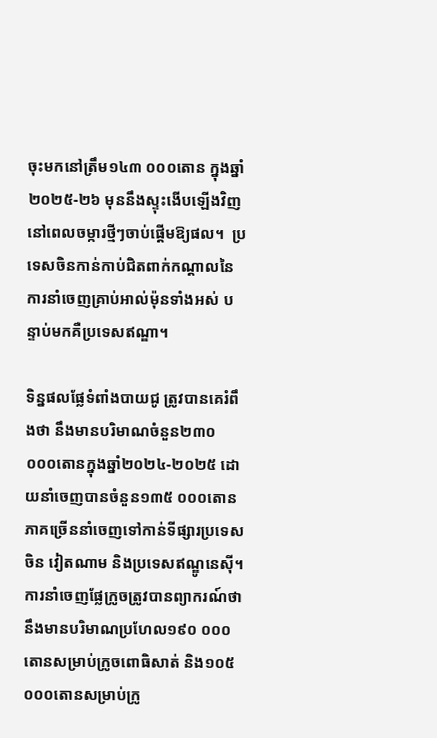ចុះមកនៅត្រឹម១៤៣ ០០០តោន ក្នុងឆ្នាំ២០២៥-២៦ មុននឹងស្ទុះងើបឡើងវិញ នៅពេលចម្ការថ្មីៗចាប់ផ្តើមឱ្យផល។  ប្រទេសចិនកាន់កាប់ជិតពាក់កណ្តាលនៃការនាំចេញគ្រាប់អាល់ម៉ុនទាំងអស់ បន្ទាប់មកគឺប្រទេសឥណ្ឌា។

ទិន្នផលផ្លែទំពាំងបាយជូ ត្រូវបានគេរំពឹងថា នឹងមានបរិមាណចំនួន២៣០ ០០០តោនក្នុងឆ្នាំ២០២៤-២០២៥ ដោយនាំចេញបានចំនួន១៣៥ ០០០តោន ភាគច្រើននាំចេញទៅកាន់ទីផ្សារប្រទេសចិន វៀតណាម និងប្រទេសឥណ្ឌូនេស៊ី។  ការនាំចេញផ្លែក្រូចត្រូវបានព្យាករណ៍ថា នឹងមានបរិមាណប្រហែល១៩០ ០០០តោនសម្រាប់ក្រូចពោធិសាត់ និង១០៥ ០០០តោនសម្រាប់ក្រូ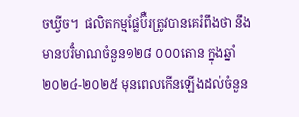ចឃ្វីច។  ផលិតកម្មផ្លែប៊ឺរត្រូវបានគេរំពឹងថា នឹងមានបរិំមាណចំនួន១២៨ ០០០តោន ក្នុងឆ្នាំ២០២៤-២០២៥ មុនពេលកើនឡើងដល់ចំនួន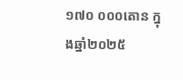១៧០ ០០០តោន ក្នុងឆ្នាំ២០២៥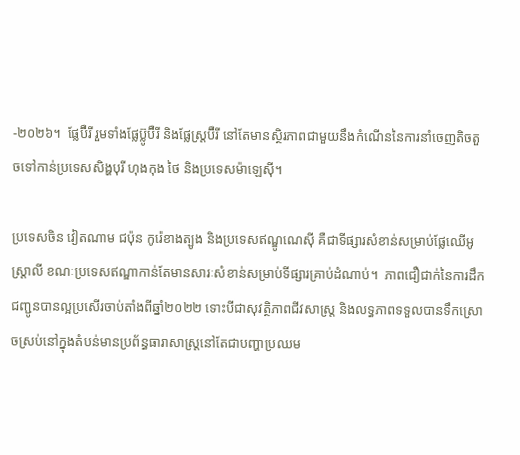-២០២៦។  ផ្លែប៊ឺរី រួមទាំងផ្លែប៊្លូប៊ឺរី និងផ្លែស្ត្រប៊ឺរី នៅតែមានស្ថិរភាពជាមួយនឹងកំណើននៃការនាំចេញតិចតួចទៅកាន់ប្រទេសសិង្ហបុរី ហុងកុង ថៃ និងប្រទេសម៉ាឡេស៊ី។

ប្រទេសចិន វៀតណាម ជប៉ុន កូរ៉េខាងត្បូង និងប្រទេសឥណ្ឌូណេស៊ី គឺជាទីផ្សារសំខាន់សម្រាប់ផ្លែឈើអូស្ត្រាលី ខណៈប្រទេសឥណ្ឌាកាន់តែមានសារៈសំខាន់សម្រាប់ទីផ្សារគ្រាប់ដំណាប់។  ភាពជឿជាក់នៃការដឹកជញ្ជូនបានល្អប្រសើរចាប់តាំងពីឆ្នាំ២០២២ ទោះបីជាសុវត្ថិភាពជីវសាស្ត្រ និងលទ្ធភាពទទួលបានទឹកស្រោចស្រប់នៅក្នុងតំបន់មានប្រព័ន្ធធារាសាស្រ្តនៅតែជាបញ្ហាប្រឈម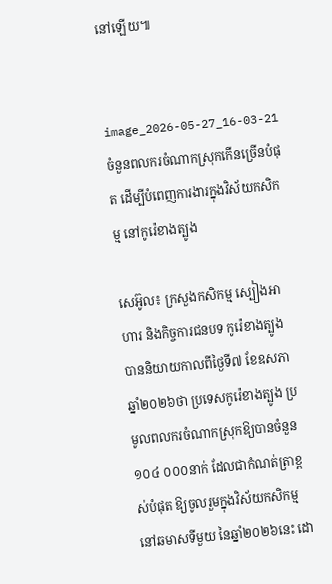នៅឡើយ៕


image_2026-05-27_16-03-21
ចំនួនពលករចំណាកស្រុកកើនច្រើនបំផុត ដើម្បីបំពេញការងារក្នុងវិស័យកសិកម្ម នៅកូរ៉េខាងត្បូង

សេអ៊ូល៖ ក្រសួងកសិកម្ម ស្បៀងអាហារ និងកិច្ចការជនបទ កូរ៉េខាងត្បូង បាននិយាយកាលពីថ្ងៃទី៧ ខែឧសភា ឆ្នាំ២០២៦ថា ប្រទេសកូរ៉េខាងត្បូង ប្រមូលពលករចំណាកស្រុកឱ្យបានចំនួន១០៤ ០០០នាក់ ដែលជាកំណត់ត្រាខ្ពស់បំផុត ឱ្យចូលរួមក្នុងវិស័យកសិកម្ម នៅឆមាសទីមួយ នៃឆ្នាំ២០២៦នេះ ដោ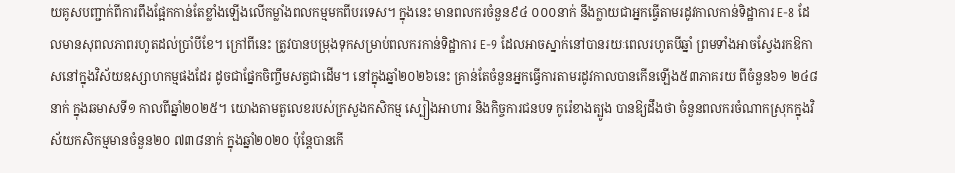យគូសបញ្ជាក់ពីការពឹងផ្អែកកាន់តែខ្លាំងឡើងលើកម្លាំងពលកម្មមកពីបរទេស។ ក្នុងនេះ មានពលករចំនួន៩៤ ០០០នាក់ នឹងក្លាយជាអ្នកធ្វើតាមរដូវកាលកាន់ទិដ្ឋាការ E-8 ដែលមានសុពលភាពរហូតដល់ប្រាំបីខែ។ ក្រៅពីនេះ ត្រូវបានបម្រុងទុកសម្រាប់ពលករកាន់ទិដ្ឋាការ E-9 ដែលអាចស្នាក់នៅបានរយៈពេលរហូតបីឆ្នាំ ព្រមទាំងអាចស្វែងរកឱកាសនៅក្នុងវិស័យឧស្សាហកម្មផងដែរ ដូចជាផ្នែកចិញ្ចឹមសត្វជាដើម។ នៅក្នុងឆ្នាំ២០២៦នេះ គ្រាន់តែចំនួនអ្នកធ្វើការតាមរដូវកាលបានកើនឡើង៥៣ភាគរយ ពីចំនួន៦១ ២៤៨នាក់ ក្នុងឆមាសទី១ កាលពីឆ្នាំ២០២៥។ យោងតាមតួលេខរបស់ក្រសួងកសិកម្ម ស្បៀងអាហារ និងកិច្ចការជនបទ កូរ៉េខាងត្បូង បានឱ្យដឹងថា ចំនួនពលករចំណាកស្រុកក្នុងវិស័យកសិកម្មមានចំនួន២០ ៧៣៨នាក់ ក្នុងឆ្នាំ២០២០ ប៉ុន្តែបានកើ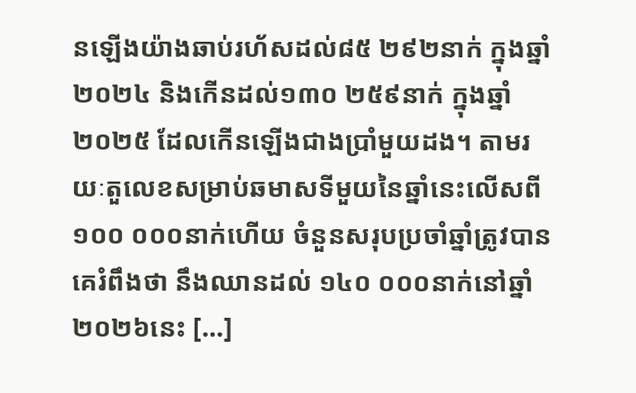នឡើងយ៉ាងឆាប់រហ័សដល់៨៥ ២៩២នាក់ ក្នុងឆ្នាំ២០២៤ និងកើនដល់១៣០ ២៥៩នាក់ ក្នុងឆ្នាំ២០២៥ ដែលកើនឡើងជាងប្រាំមួយដង។ តាមរយៈតួលេខសម្រាប់ឆមាសទីមួយនៃឆ្នាំនេះលើសពី១០០ ០០០នាក់ហើយ ចំនួនសរុបប្រចាំឆ្នាំត្រូវបានគេរំពឹងថា នឹងឈានដល់ ១៤០ ០០០នាក់នៅឆ្នាំ២០២៦នេះ […]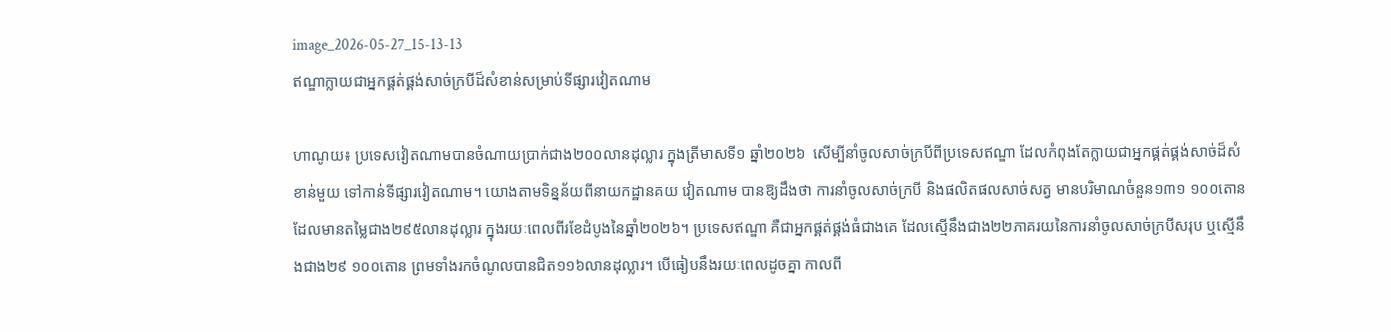image_2026-05-27_15-13-13
ឥណ្ឌាក្លាយជាអ្នកផ្គត់ផ្គង់សាច់ក្របីដ៏សំខាន់សម្រាប់ទីផ្សារវៀតណាម

ហាណូយ៖ ប្រទេសវៀតណាមបានចំណាយប្រាក់ជាង២០០លានដុល្លារ ក្នុងត្រីមាសទី១ ឆ្នាំ២០២៦  សើម្បីនាំចូលសាច់ក្របីពីប្រទេសឥណ្ឌា ដែលកំពុងតែក្លាយជាអ្នកផ្គត់ផ្គង់សាច់ដ៏សំខាន់មួយ ទៅកាន់ទីផ្សារវៀតណាម។ យោងតាមទិន្នន័យពីនាយកដ្ឋានគយ វៀតណាម បានឱ្យដឹងថា ការនាំចូលសាច់ក្របី និងផលិតផលសាច់សត្វ មានបរិមាណចំនួន១៣១ ១០០តោន ដែលមានតម្លៃជាង២៩៥លានដុល្លារ ក្នុងរយៈពេលពីរខែដំបូងនៃឆ្នាំ២០២៦។ ប្រទេសឥណ្ឌា គឺជាអ្នកផ្គត់ផ្គង់ធំជាងគេ ដែលស្មើនឹងជាង២២ភាគរយនៃការនាំចូលសាច់ក្របីសរុប ឬស្មើនឹងជាង២៩ ១០០តោន ព្រមទាំងរកចំណូលបានជិត១១៦លានដុល្លារ។ បើធៀបនឹងរយៈពេលដូចគ្នា កាលពី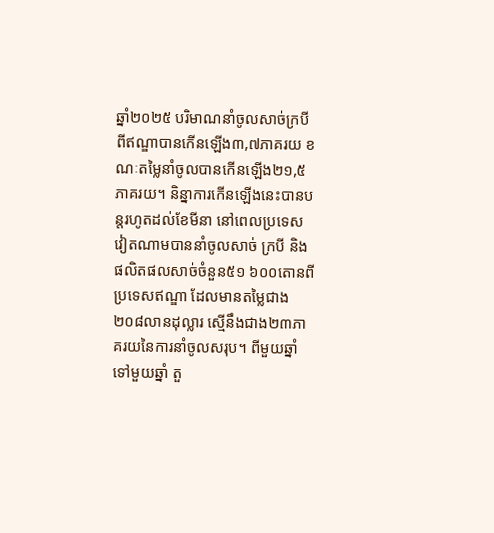ឆ្នាំ២០២៥ បរិមាណនាំចូលសាច់ក្របីពីឥណ្ឌាបានកើនឡើង៣,៧ភាគរយ ខណៈតម្លៃនាំចូលបានកើនឡើង២១,៥ភាគរយ។ និន្នាការកើនឡើងនេះបានបន្តរហូតដល់ខែមីនា នៅពេលប្រទេសវៀតណាមបាននាំចូលសាច់ ក្របី និងផលិតផលសាច់ចំនួន៥១ ៦០០តោនពីប្រទេសឥណ្ឌា ដែលមានតម្លៃជាង២០៨លានដុល្លារ ស្មើនឹងជាង២៣ភាគរយនៃការនាំចូលសរុប។ ពីមួយឆ្នាំទៅមួយឆ្នាំ តួ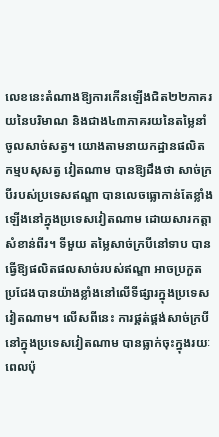លេខនេះតំណាងឱ្យការកើនឡើងជិត២២ភាគរយនៃបរិមាណ និងជាង៤៣ភាគរយនៃតម្លៃនាំចូលសាច់សត្វ។ យោងតាមនាយកដ្ឋានផលិតកម្មបសុសត្វ វៀតណាម បានឱ្យដឹងថា សាច់ក្របីរបស់ប្រទេសឥណ្ឌា បានលេចធ្លោកាន់តែខ្លាំងឡើងនៅក្នុងប្រទេសវៀតណាម ដោយសារកត្តាសំខាន់ពីរ។ ទីមួយ តម្លៃសាច់ក្របីនៅទាប បានធ្វើឱ្យផលិតផលសាច់របស់ឥណ្ឌា អាចប្រកួតប្រជែងបានយ៉ាងខ្លាំងនៅលើទីផ្សារក្នុងប្រទេសវៀតណាម។ លើសពីនេះ ការផ្គត់ផ្គង់សាច់ក្របីនៅក្នុងប្រទេសវៀតណាម បានធ្លាក់ចុះក្នុងរយៈពេលប៉ុ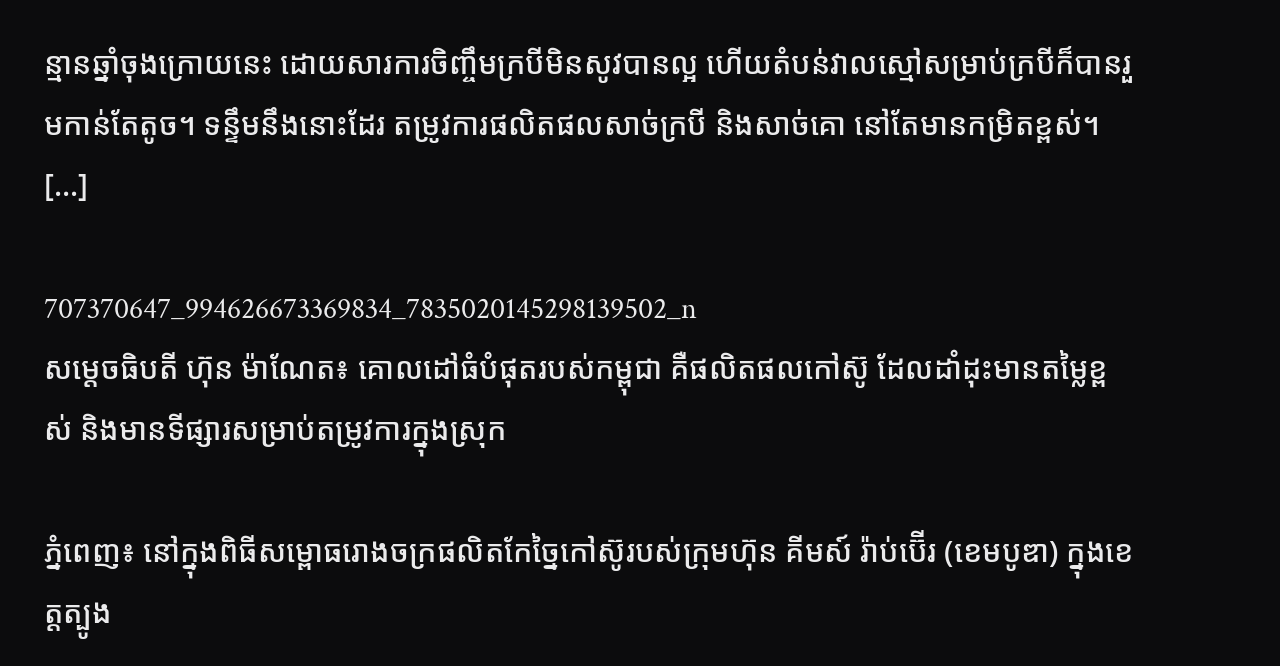ន្មានឆ្នាំចុងក្រោយនេះ ដោយសារការចិញ្ចឹមក្របីមិនសូវបានល្អ ហើយតំបន់វាលស្មៅសម្រាប់ក្របីក៏បានរួមកាន់តែតូច។ ទន្ទឹមនឹងនោះដែរ តម្រូវការផលិតផលសាច់ក្របី និងសាច់គោ នៅតែមានកម្រិតខ្ពស់។ […]

707370647_994626673369834_7835020145298139502_n
សម្តេចធិបតី ហ៊ុន ម៉ាណែត៖ គោលដៅធំបំផុតរបស់កម្ពុជា គឺផលិតផលកៅស៊ូ ដែលដាំដុះមានតម្លៃខ្ពស់ និងមានទីផ្សារសម្រាប់តម្រូវការក្នុងស្រុក

ភ្នំពេញ៖ នៅក្នុងពិធីសម្ពោធរោងចក្រផលិតកែច្នៃកៅស៊ូរបស់ក្រុមហ៊ុន គីមស៍ រ៉ាប់ប៊ើរ (ខេមបូឌា) ក្នុងខេត្តត្បូង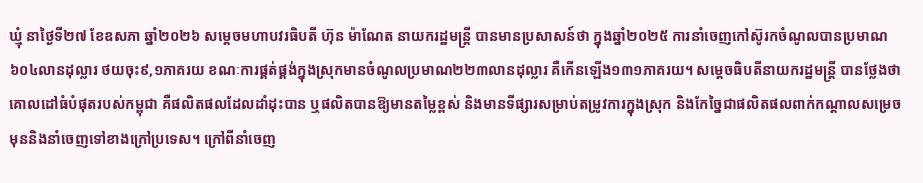ឃ្មុំ នាថ្ងៃទី២៧ ខែឧសភា ឆ្នាំ២០២៦ សម្តេចមហាបវរធិបតី ហ៊ុន ម៉ាណែត នាយករដ្ឋមន្ត្រី បានមានប្រសាសន៍ថា ក្នុងឆ្នាំ២០២៥ ការនាំចេញកៅស៊ូរកចំណូលបានប្រមាណ៦០៤លានដុល្លារ ថយចុះ៩,១ភាគរយ ខណៈការផ្គត់ផ្គង់ក្នុងស្រុកមានចំណូលប្រមាណ២២៣លានដុល្លារ គឺកើនឡើង១៣១ភាគរយ។ សម្តេចធិបតីនាយករដ្ឋមន្ត្រី បានថ្លែងថា គោលដៅធំបំផុតរបស់កម្ពុជា គឺផលិតផលដែលដាំដុះបាន ឬផលិតបានឱ្យមានតម្លៃខ្ពស់ និងមានទីផ្សារសម្រាប់តម្រូវការក្នុងស្រុក និងកែច្នៃជាផលិតផលពាក់កណ្ដាលសម្រេចមុននិងនាំចេញទៅខាងក្រៅប្រទេស។ ក្រៅពីនាំចេញ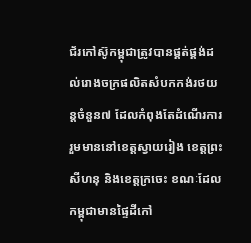ជ័រកៅស៊ូកម្ពុជាត្រូវបានផ្គត់ផ្គង់ដល់រោងចក្រផលិតសំបកកង់រថយន្ដចំនួន៧ ដែលកំពុងតែដំណើរការ រួមមាននៅខេត្តស្វាយរៀង ខេត្តព្រះសីហនុ និងខេត្តក្រចេះ ខណៈដែលកម្ពុជាមានផ្ទៃដីកៅ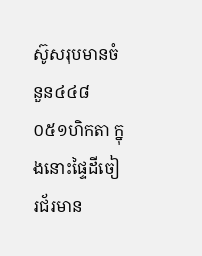ស៊ូសរុបមានចំនួន៤៤៨ ០៥១ហិកតា ក្នុងនោះផ្ទៃដីចៀរជ័រមាន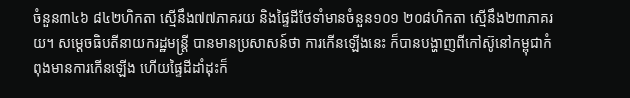ចំនួន៣៤៦ ៨៤២ហិកតា ស្មើនឹង៧៧ភាគរយ និងផ្ទៃដីថែទាំមានចំនួន១០១ ២០៨ហិកតា ស្មើនឹង២៣ភាគរយ។ សម្តេចធិបតីនាយករដ្ឋមន្រ្តី បានមានប្រសាសន៍ថា ការកើនឡើងនេះ ក៏បានបង្ហាញពីកៅស៊ូនៅកម្ពុជាកំពុងមានការកើនឡើង ហើយផ្ទៃដីដាំដុះក៏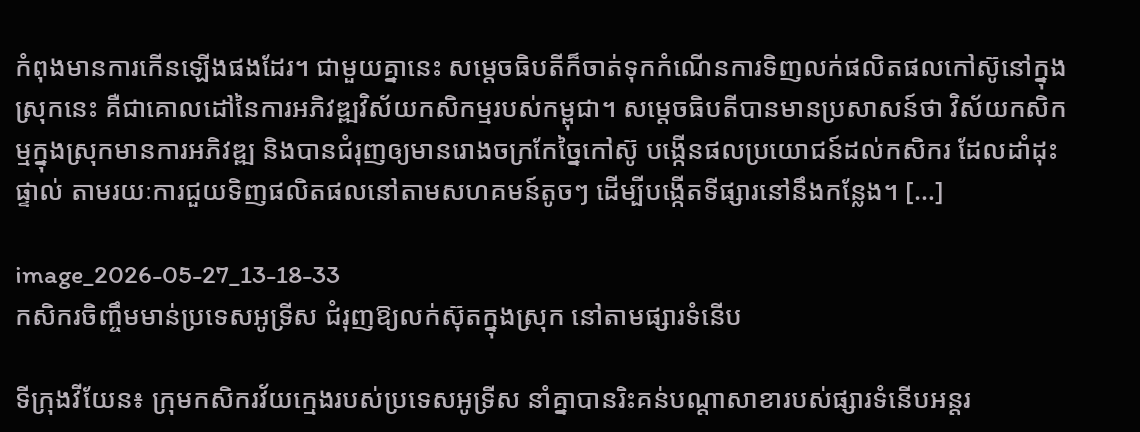កំពុងមានការកើនឡើងផងដែរ។ ជាមួយគ្នានេះ សម្ដេចធិបតីក៏ចាត់ទុកកំណើនការទិញលក់ផលិតផលកៅស៊ូនៅក្នុងស្រុកនេះ គឺជាគោលដៅនៃការអភិវឌ្ឍវិស័យកសិកម្មរបស់កម្ពុជា។ សម្តេចធិបតីបានមានប្រសាសន៍ថា វិស័យកសិកម្មក្នុងស្រុកមានការអភិវឌ្ឍ និងបានជំរុញឲ្យមានរោងចក្រកែច្នៃកៅស៊ូ បង្កើនផលប្រយោជន៍ដល់កសិករ ដែលដាំដុះផ្ទាល់ តាមរយៈការជួយទិញផលិតផលនៅតាមសហគមន៍តូចៗ ដើម្បីបង្កើតទីផ្សារនៅនឹងកន្លែង។ […]

image_2026-05-27_13-18-33
កសិករចិញ្ចឹមមាន់ប្រទេសអូទ្រីស ជំរុញឱ្យលក់ស៊ុតក្នុងស្រុក នៅតាមផ្សារទំនើប

ទីក្រុងវីយែន៖ ក្រុមកសិករវ័យក្មេងរបស់ប្រទេសអូទ្រីស នាំគ្នាបានរិះគន់បណ្តាសាខារបស់ផ្សារទំនើបអន្តរ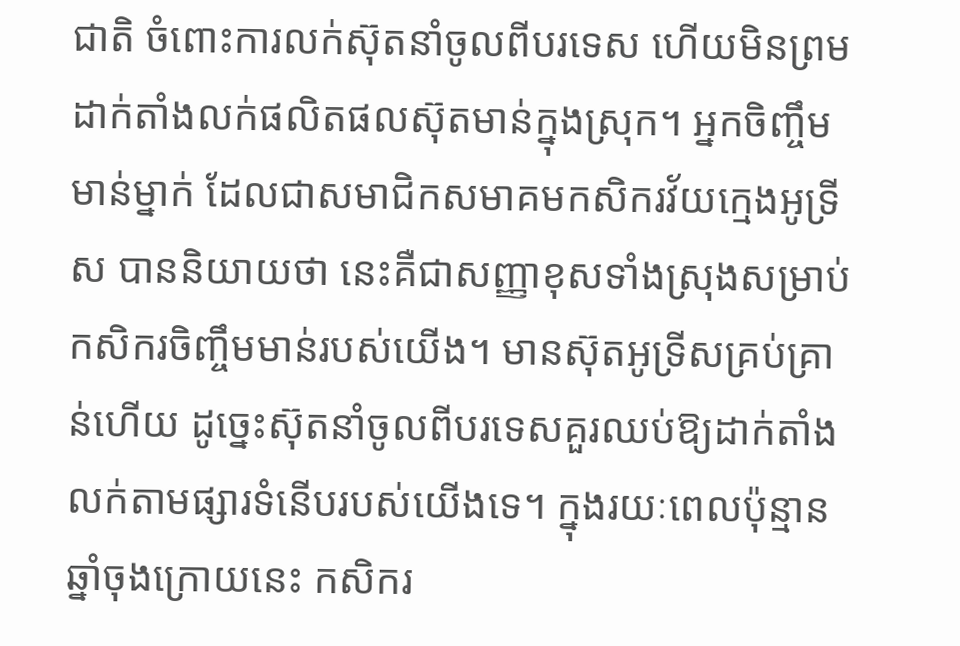ជាតិ ចំពោះការលក់ស៊ុតនាំចូលពីបរទេស ហើយមិនព្រមដាក់តាំងលក់ផលិតផលស៊ុតមាន់ក្នុងស្រុក។ អ្នកចិញ្ចឹមមាន់ម្នាក់ ដែលជាសមាជិកសមាគមកសិករវ័យក្មេងអូទ្រីស បាននិយាយថា នេះគឺជាសញ្ញាខុសទាំងស្រុងសម្រាប់កសិករចិញ្ចឹមមាន់របស់យើង។ មានស៊ុតអូទ្រីសគ្រប់គ្រាន់ហើយ ដូច្នេះស៊ុតនាំចូលពីបរទេសគួរឈប់ឱ្យដាក់តាំងលក់តាមផ្សារទំនើបរបស់យើងទេ។ ក្នុងរយៈពេលប៉ុន្មានឆ្នាំចុងក្រោយនេះ កសិករ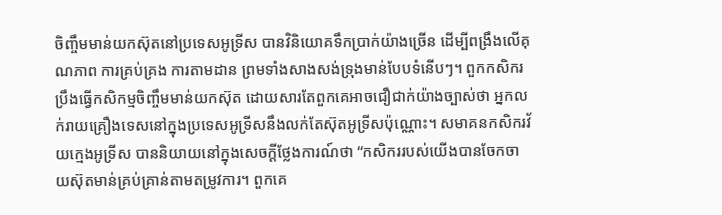ចិញ្ចឹមមាន់យកស៊ុតនៅប្រទេសអូទ្រីស បានវិនិយោគទឹកប្រាក់យ៉ាងច្រើន ដើម្បីពង្រឹងលើគុណភាព ការគ្រប់គ្រង ការតាមដាន ព្រមទាំងសាងសង់ទ្រុងមាន់បែបទំនើបៗ។ ពួកកសិករប្រឹងធ្វើកសិកម្មចិញ្ចឹមមាន់យកស៊ុត ដោយសារតែពួកគេអាចជឿជាក់យ៉ាងច្បាស់ថា អ្នកលក់រាយគ្រឿងទេសនៅក្នុងប្រទេសអូទ្រីសនឹងលក់តែស៊ុតអូទ្រីសប៉ុណ្ណោះ។ សមាគនកសិករវ័យក្មេងអូទ្រីស បាននិយាយនៅក្នុងសេចក្តីថ្លែងការណ៍ថា “កសិកររបស់យើងបានចែកចាយស៊ុតមាន់គ្រប់គ្រាន់តាមតម្រូវការ។ ពួកគេ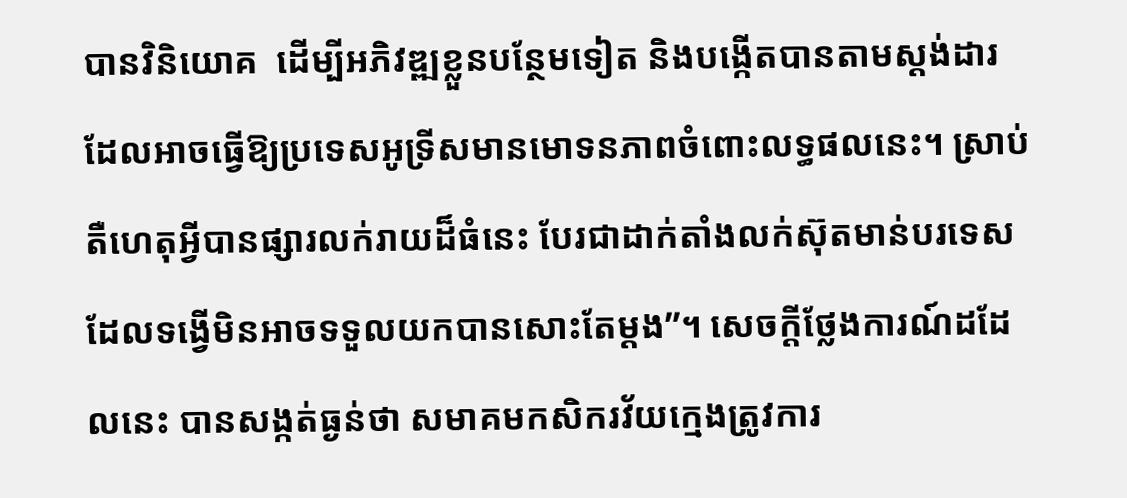បានវិនិយោគ  ដើម្បីអភិវឌ្ឍខ្លួនបន្ថែមទៀត និងបង្កើតបានតាមស្តង់ដារ ដែលអាចធ្វើឱ្យប្រទេសអូទ្រីសមានមោទនភាពចំពោះលទ្ធផលនេះ។ ស្រាប់តឺហេតុអ្វីបានផ្សារលក់រាយដ៏ធំនេះ បែរជាដាក់តាំងលក់ស៊ុតមាន់បរទេស ដែលទង្វើមិនអាចទទួលយកបានសោះតែម្តង”។ សេចក្តីថ្លែងការណ៍ដដែលនេះ បានសង្កត់ធ្ងន់ថា សមាគមកសិករវ័យក្មេងត្រូវការ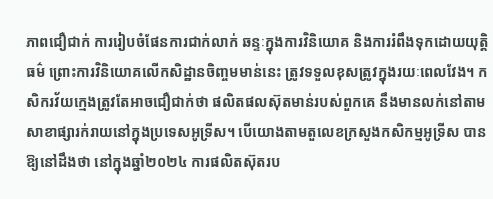ភាពជឿជាក់ ការរៀបចំផែនការជាក់លាក់ ឆន្ទៈក្នុងការវិនិយោគ និងការរំពឹងទុកដោយយុត្តិធម៌ ព្រោះការវិនិយោគលើកសិដ្ឋានចិញ្ចមមាន់នេះ ត្រូវទទួលខុសត្រូវក្នុងរយៈពេលវែង។ កសិករវ័យក្មេងត្រូវតែអាចជឿជាក់ថា ផលិតផលស៊ុតមាន់របស់ពួកគេ នឹងមានលក់នៅតាមសាខាផ្សារក់រាយនៅក្នុងប្រទេសអូទ្រីស។ បើយោងតាមតួលេខក្រសួងកសិកម្មអូទ្រីស បានឱ្យនៅដឹងថា នៅក្នុងឆ្នាំ២០២៤ ការផលិតស៊ុតរប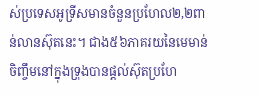ស់ប្រទេសអូទ្រីសមានចំនួនប្រហែល២,២ពាន់លានស៊ុតនេះ។ ជាង៥៦ភាគរយនៃមេមាន់ចិញ្ចឹមនៅក្នុងទ្រុងបានផ្តល់ស៊ុតប្រហែ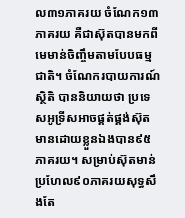ល៣១ភាគរយ ចំណែក១៣ភាគរយ គឺជាស៊ុតបានមកពីមេមាន់ចិញ្ចឹមតាមបែបធម្មជាតិ។ ចំណែករបាយការណ៍ស្ថិតិ បាននិយាយថា ប្រទេសអូទ្រីសអាចផ្គត់ផ្គង់ស៊ុតមានដោយខ្លួនឯងបាន៩៥ភាគរយ។ សម្រាប់ស៊ុតមាន់ប្រហែល៩០ភាគរយសុទ្ធសឹងតែ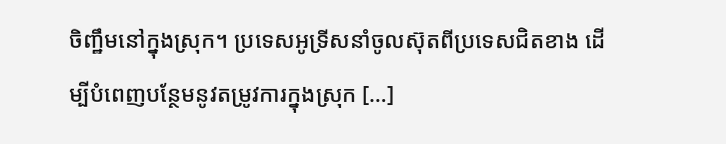ចិញ្ឋឹមនៅក្នុងស្រុក។ ប្រទេសអូទ្រីសនាំចូលស៊ុតពីប្រទេសជិតខាង ដើម្បីបំពេញបន្ថែមនូវតម្រូវការក្នុងស្រុក […]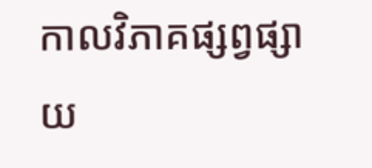កាលវិភាគផ្សព្វផ្សាយ